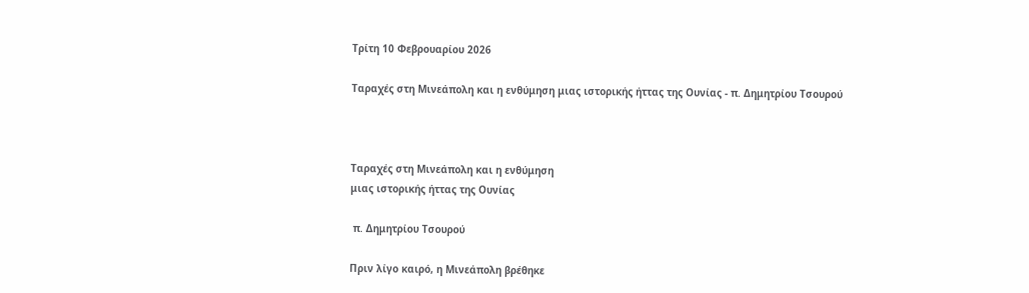Τρίτη 10 Φεβρουαρίου 2026

Ταραχές στη Μινεάπολη και η ενθύμηση μιας ιστορικής ήττας της Ουνίας - π. Δημητρίου Τσουρού



Ταραχές στη Μινεάπολη και η ενθύμηση
μιας ιστορικής ήττας της Ουνίας

 π. Δημητρίου Τσουρού

Πριν λίγο καιρό, η Μινεάπολη βρέθηκε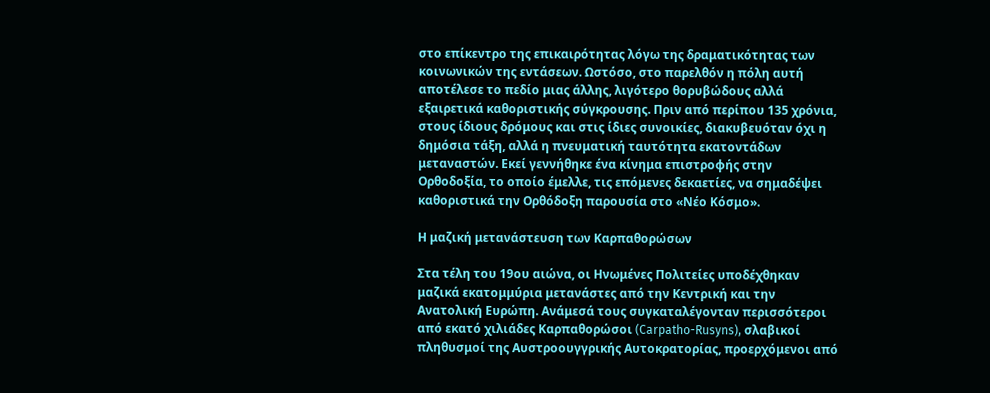στο επίκεντρο της επικαιρότητας λόγω της δραματικότητας των κοινωνικών της εντάσεων. Ωστόσο, στο παρελθόν η πόλη αυτή αποτέλεσε το πεδίο μιας άλλης, λιγότερο θορυβώδους αλλά εξαιρετικά καθοριστικής σύγκρουσης. Πριν από περίπου 135 χρόνια, στους ίδιους δρόμους και στις ίδιες συνοικίες, διακυβευόταν όχι η δημόσια τάξη, αλλά η πνευματική ταυτότητα εκατοντάδων μεταναστών. Εκεί γεννήθηκε ένα κίνημα επιστροφής στην Ορθοδοξία, το οποίο έμελλε, τις επόμενες δεκαετίες, να σημαδέψει καθοριστικά την Ορθόδοξη παρουσία στο «Νέο Κόσμο».

Η μαζική μετανάστευση των Καρπαθορώσων

Στα τέλη του 19ου αιώνα, οι Ηνωμένες Πολιτείες υποδέχθηκαν μαζικά εκατομμύρια μετανάστες από την Κεντρική και την Ανατολική Ευρώπη. Ανάμεσά τους συγκαταλέγονταν περισσότεροι από εκατό χιλιάδες Καρπαθορώσοι (Carpatho-Rusyns), σλαβικοί πληθυσμοί της Αυστροουγγρικής Αυτοκρατορίας, προερχόμενοι από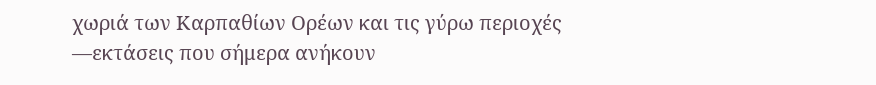χωριά των Καρπαθίων Ορέων και τις γύρω περιοχές —εκτάσεις που σήμερα ανήκουν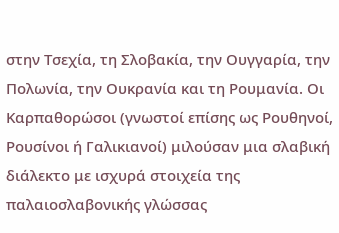στην Τσεχία, τη Σλοβακία, την Ουγγαρία, την Πολωνία, την Ουκρανία και τη Ρουμανία. Οι Καρπαθορώσοι (γνωστοί επίσης ως Ρουθηνοί, Ρουσίνοι ή Γαλικιανοί) μιλούσαν μια σλαβική διάλεκτο με ισχυρά στοιχεία της παλαιοσλαβονικής γλώσσας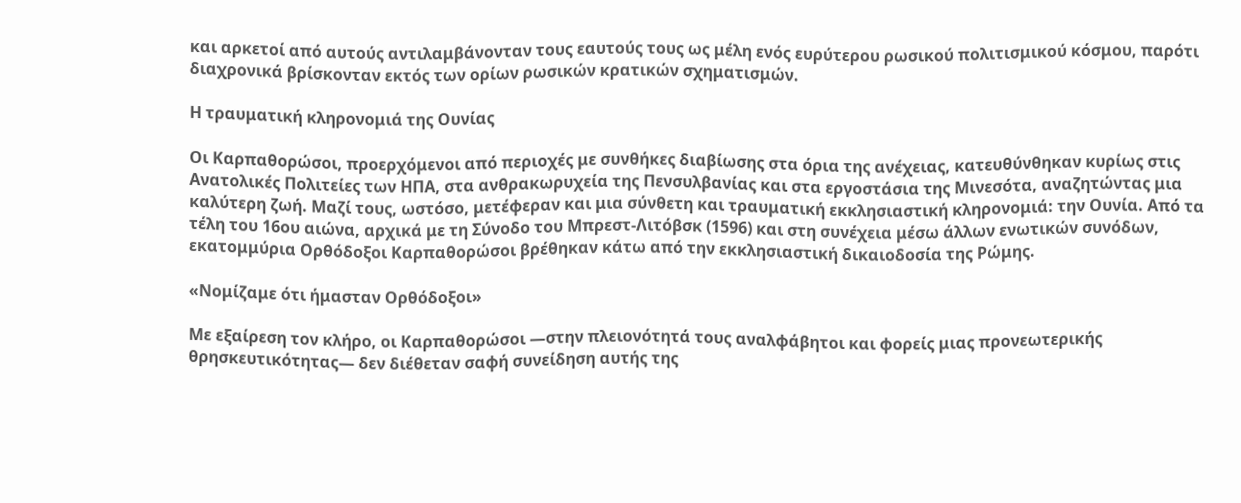και αρκετοί από αυτούς αντιλαμβάνονταν τους εαυτούς τους ως μέλη ενός ευρύτερου ρωσικού πολιτισμικού κόσμου, παρότι διαχρονικά βρίσκονταν εκτός των ορίων ρωσικών κρατικών σχηματισμών.

Η τραυματική κληρονομιά της Ουνίας

Οι Καρπαθορώσοι, προερχόμενοι από περιοχές με συνθήκες διαβίωσης στα όρια της ανέχειας, κατευθύνθηκαν κυρίως στις Ανατολικές Πολιτείες των ΗΠΑ, στα ανθρακωρυχεία της Πενσυλβανίας και στα εργοστάσια της Μινεσότα, αναζητώντας μια καλύτερη ζωή. Μαζί τους, ωστόσο, μετέφεραν και μια σύνθετη και τραυματική εκκλησιαστική κληρονομιά: την Ουνία. Από τα τέλη του 16ου αιώνα, αρχικά με τη Σύνοδο του Μπρεστ-Λιτόβσκ (1596) και στη συνέχεια μέσω άλλων ενωτικών συνόδων, εκατομμύρια Ορθόδοξοι Καρπαθορώσοι βρέθηκαν κάτω από την εκκλησιαστική δικαιοδοσία της Ρώμης.

«Νομίζαμε ότι ήμασταν Ορθόδοξοι»

Με εξαίρεση τον κλήρο, οι Καρπαθορώσοι —στην πλειονότητά τους αναλφάβητοι και φορείς μιας προνεωτερικής θρησκευτικότητας— δεν διέθεταν σαφή συνείδηση αυτής της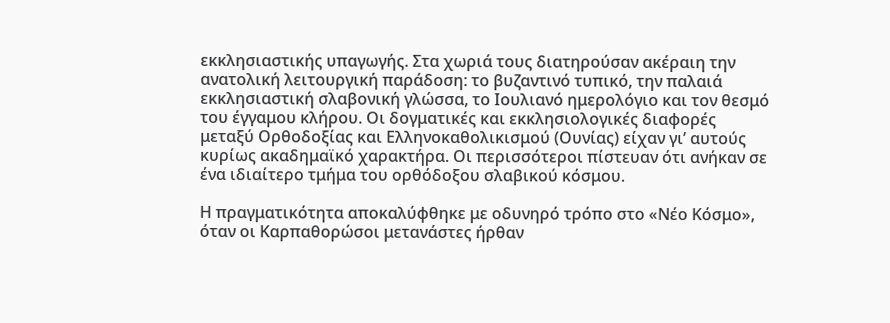εκκλησιαστικής υπαγωγής. Στα χωριά τους διατηρούσαν ακέραιη την ανατολική λειτουργική παράδοση: το βυζαντινό τυπικό, την παλαιά εκκλησιαστική σλαβονική γλώσσα, το Ιουλιανό ημερολόγιο και τον θεσμό του έγγαμου κλήρου. Οι δογματικές και εκκλησιολογικές διαφορές μεταξύ Ορθοδοξίας και Ελληνοκαθολικισμού (Ουνίας) είχαν γι’ αυτούς κυρίως ακαδημαϊκό χαρακτήρα. Οι περισσότεροι πίστευαν ότι ανήκαν σε ένα ιδιαίτερο τμήμα του ορθόδοξου σλαβικού κόσμου.

Η πραγματικότητα αποκαλύφθηκε με οδυνηρό τρόπο στο «Νέο Κόσμο», όταν οι Καρπαθορώσοι μετανάστες ήρθαν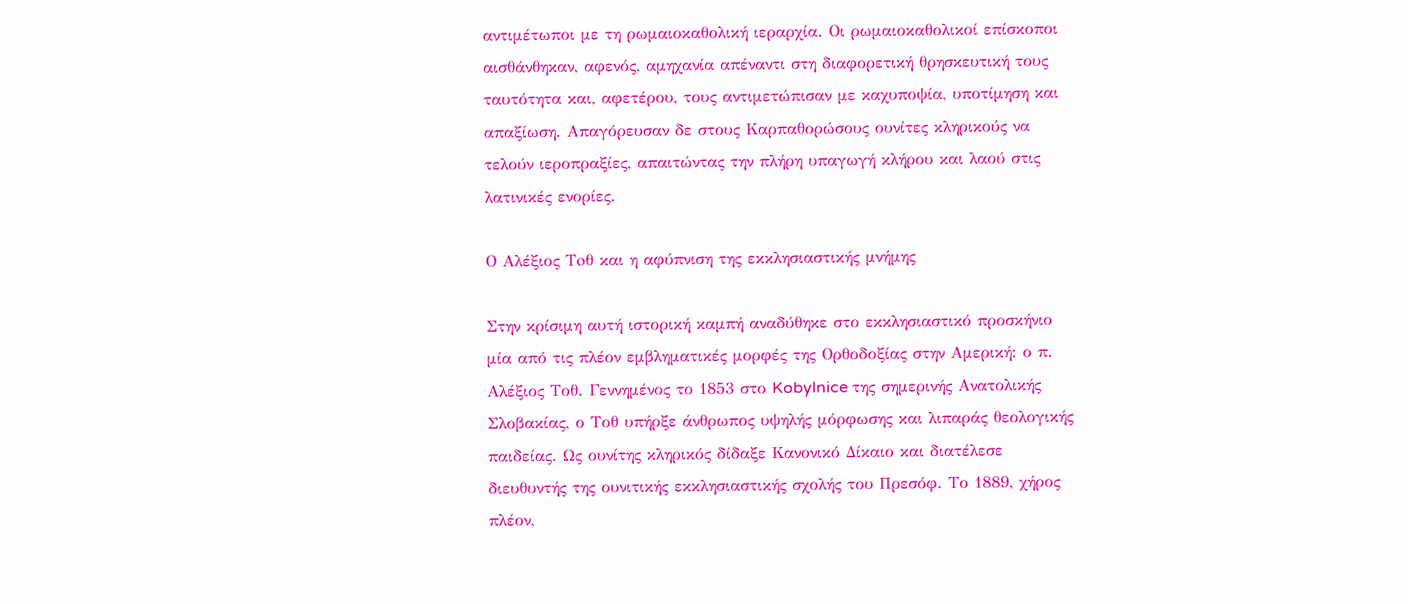αντιμέτωποι με τη ρωμαιοκαθολική ιεραρχία. Οι ρωμαιοκαθολικοί επίσκοποι αισθάνθηκαν, αφενός, αμηχανία απέναντι στη διαφορετική θρησκευτική τους ταυτότητα και, αφετέρου, τους αντιμετώπισαν με καχυποψία, υποτίμηση και απαξίωση. Απαγόρευσαν δε στους Καρπαθορώσους ουνίτες κληρικούς να τελούν ιεροπραξίες, απαιτώντας την πλήρη υπαγωγή κλήρου και λαού στις λατινικές ενορίες.

Ο Αλέξιος Τoθ και η αφύπνιση της εκκλησιαστικής μνήμης

Στην κρίσιμη αυτή ιστορική καμπή αναδύθηκε στο εκκλησιαστικό προσκήνιο μία από τις πλέον εμβληματικές μορφές της Ορθοδοξίας στην Αμερική: ο π. Αλέξιος Τοθ. Γεννημένος το 1853 στο Kobylnice της σημερινής Ανατολικής Σλοβακίας, ο Τοθ υπήρξε άνθρωπος υψηλής μόρφωσης και λιπαράς θεολογικής παιδείας. Ως ουνίτης κληρικός δίδαξε Κανονικό Δίκαιο και διατέλεσε διευθυντής της ουνιτικής εκκλησιαστικής σχολής του Πρεσόφ. Το 1889, χήρος πλέον,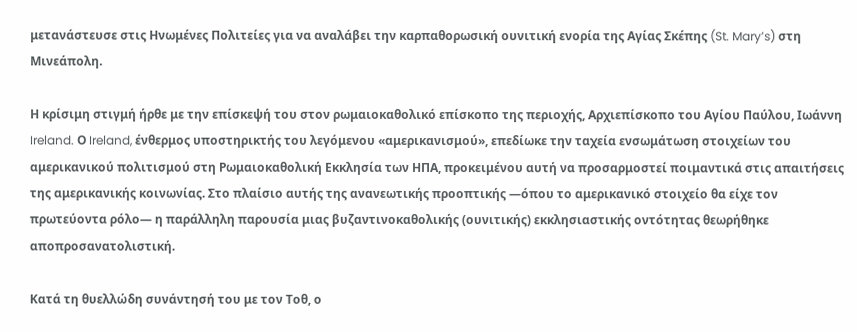μετανάστευσε στις Ηνωμένες Πολιτείες για να αναλάβει την καρπαθορωσική ουνιτική ενορία της Αγίας Σκέπης (St. Mary’s) στη Μινεάπολη.

Η κρίσιμη στιγμή ήρθε με την επίσκεψή του στον ρωμαιοκαθολικό επίσκοπο της περιοχής, Αρχιεπίσκοπο του Αγίου Παύλου, Ιωάννη Ireland. Ο Ireland, ένθερμος υποστηρικτής του λεγόμενου «αμερικανισμού», επεδίωκε την ταχεία ενσωμάτωση στοιχείων του αμερικανικού πολιτισμού στη Ρωμαιοκαθολική Εκκλησία των ΗΠΑ, προκειμένου αυτή να προσαρμοστεί ποιμαντικά στις απαιτήσεις της αμερικανικής κοινωνίας. Στο πλαίσιο αυτής της ανανεωτικής προοπτικής —όπου το αμερικανικό στοιχείο θα είχε τον πρωτεύοντα ρόλο— η παράλληλη παρουσία μιας βυζαντινοκαθολικής (ουνιτικής) εκκλησιαστικής οντότητας θεωρήθηκε αποπροσανατολιστική.

Κατά τη θυελλώδη συνάντησή του με τον Τοθ, ο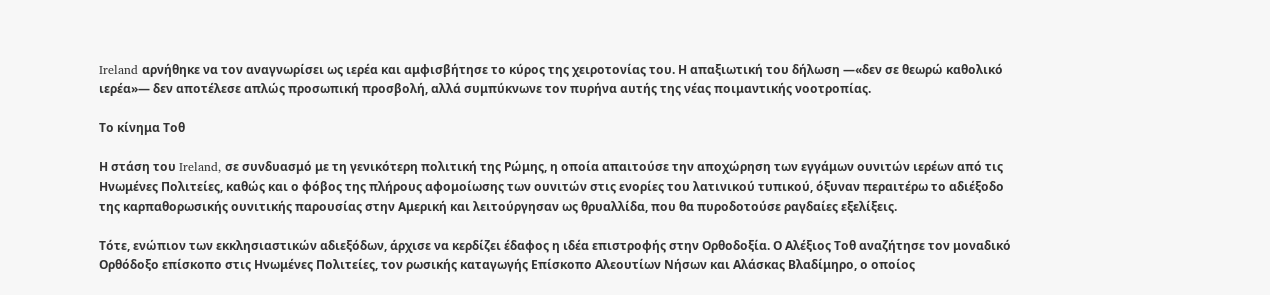Ireland αρνήθηκε να τον αναγνωρίσει ως ιερέα και αμφισβήτησε το κύρος της χειροτονίας του. Η απαξιωτική του δήλωση —«δεν σε θεωρώ καθολικό ιερέα»— δεν αποτέλεσε απλώς προσωπική προσβολή, αλλά συμπύκνωνε τον πυρήνα αυτής της νέας ποιμαντικής νοοτροπίας.

Το κίνημα Τοθ

Η στάση του Ireland, σε συνδυασμό με τη γενικότερη πολιτική της Ρώμης, η οποία απαιτούσε την αποχώρηση των εγγάμων ουνιτών ιερέων από τις Ηνωμένες Πολιτείες, καθώς και ο φόβος της πλήρους αφομοίωσης των ουνιτών στις ενορίες του λατινικού τυπικού, όξυναν περαιτέρω το αδιέξοδο της καρπαθορωσικής ουνιτικής παρουσίας στην Αμερική και λειτούργησαν ως θρυαλλίδα, που θα πυροδοτούσε ραγδαίες εξελίξεις.

Τότε, ενώπιον των εκκλησιαστικών αδιεξόδων, άρχισε να κερδίζει έδαφος η ιδέα επιστροφής στην Ορθοδοξία. Ο Αλέξιος Τοθ αναζήτησε τον μοναδικό Ορθόδοξο επίσκοπο στις Ηνωμένες Πολιτείες, τον ρωσικής καταγωγής Επίσκοπο Αλεουτίων Νήσων και Αλάσκας Βλαδίμηρο, ο οποίος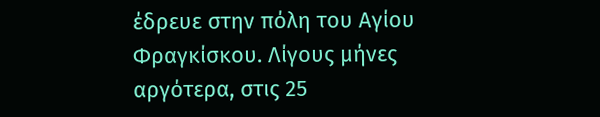έδρευε στην πόλη του Αγίου Φραγκίσκου. Λίγους μήνες αργότερα, στις 25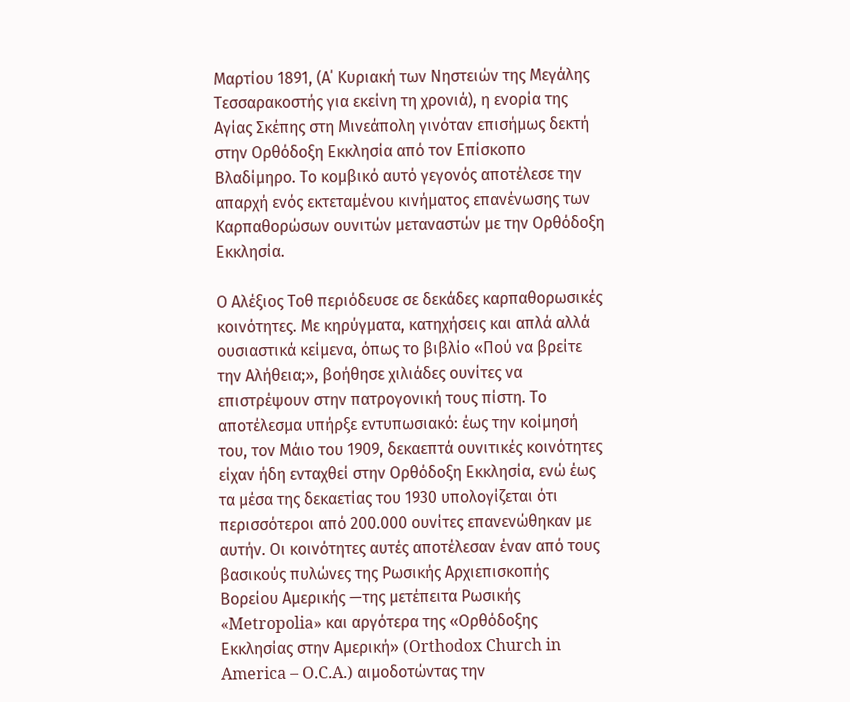Μαρτίου 1891, (Α΄ Κυριακή των Νηστειών της Μεγάλης Τεσσαρακοστής για εκείνη τη χρονιά), η ενορία της Αγίας Σκέπης στη Μινεάπολη γινόταν επισήμως δεκτή στην Ορθόδοξη Εκκλησία από τον Επίσκοπο Βλαδίμηρο. Το κομβικό αυτό γεγονός αποτέλεσε την απαρχή ενός εκτεταμένου κινήματος επανένωσης των Καρπαθορώσων ουνιτών μεταναστών με την Ορθόδοξη Εκκλησία.

Ο Αλέξιος Τοθ περιόδευσε σε δεκάδες καρπαθορωσικές κοινότητες. Με κηρύγματα, κατηχήσεις και απλά αλλά ουσιαστικά κείμενα, όπως το βιβλίο «Πού να βρείτε την Αλήθεια;», βοήθησε χιλιάδες ουνίτες να επιστρέψουν στην πατρογονική τους πίστη. Το αποτέλεσμα υπήρξε εντυπωσιακό: έως την κοίμησή του, τον Μάιο του 1909, δεκαεπτά ουνιτικές κοινότητες είχαν ήδη ενταχθεί στην Ορθόδοξη Εκκλησία, ενώ έως τα μέσα της δεκαετίας του 1930 υπολογίζεται ότι περισσότεροι από 200.000 ουνίτες επανενώθηκαν με αυτήν. Οι κοινότητες αυτές αποτέλεσαν έναν από τους βασικούς πυλώνες της Ρωσικής Αρχιεπισκοπής Βορείου Αμερικής —της μετέπειτα Ρωσικής «Metropolia» και αργότερα της «Ορθόδοξης Εκκλησίας στην Αμερική» (Orthodox Church in America – O.C.A.) αιμοδοτώντας την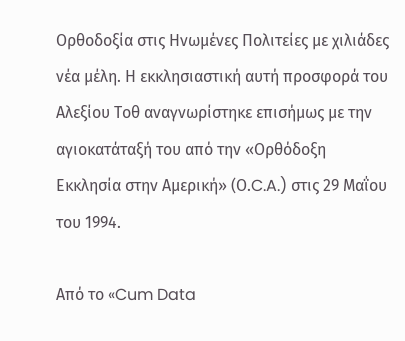Ορθοδοξία στις Ηνωμένες Πολιτείες με χιλιάδες νέα μέλη. Η εκκλησιαστική αυτή προσφορά του Αλεξίου Τοθ αναγνωρίστηκε επισήμως με την αγιοκατάταξή του από την «Ορθόδοξη Εκκλησία στην Αμερική» (Ο.C.A.) στις 29 Μαΐου του 1994.

Από το «Cum Data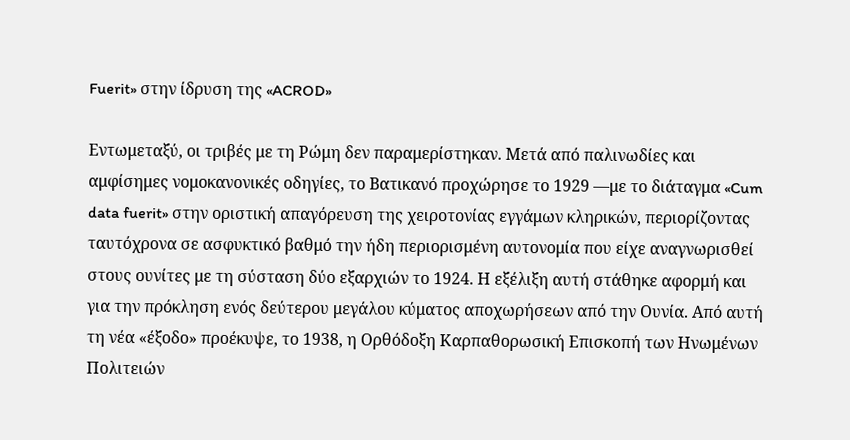Fuerit» στην ίδρυση της «ACROD»

Εντωμεταξύ, οι τριβές με τη Ρώμη δεν παραμερίστηκαν. Μετά από παλινωδίες και αμφίσημες νομοκανονικές οδηγίες, το Βατικανό προχώρησε το 1929 —με το διάταγμα «Cum data fuerit» στην οριστική απαγόρευση της χειροτονίας εγγάμων κληρικών, περιορίζοντας ταυτόχρονα σε ασφυκτικό βαθμό την ήδη περιορισμένη αυτονομία που είχε αναγνωρισθεί στους ουνίτες με τη σύσταση δύο εξαρχιών το 1924. Η εξέλιξη αυτή στάθηκε αφορμή και για την πρόκληση ενός δεύτερου μεγάλου κύματος αποχωρήσεων από την Ουνία. Από αυτή τη νέα «έξοδο» προέκυψε, το 1938, η Ορθόδοξη Καρπαθορωσική Επισκοπή των Ηνωμένων Πολιτειών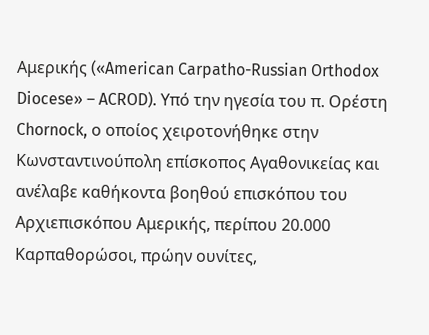Αμερικής («American Carpatho-Russian Orthodox Diocese» – ACROD). Υπό την ηγεσία του π. Ορέστη Chornock, ο οποίος χειροτονήθηκε στην Κωνσταντινούπολη επίσκοπος Αγαθονικείας και ανέλαβε καθήκοντα βοηθού επισκόπου του Αρχιεπισκόπου Αμερικής, περίπου 20.000 Καρπαθορώσοι, πρώην ουνίτες,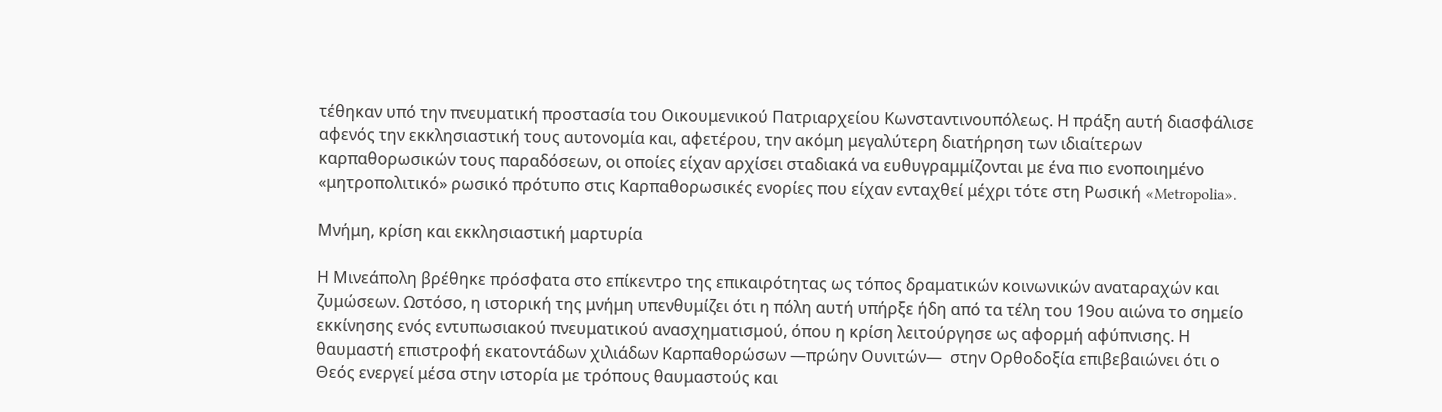τέθηκαν υπό την πνευματική προστασία του Οικουμενικού Πατριαρχείου Κωνσταντινουπόλεως. Η πράξη αυτή διασφάλισε αφενός την εκκλησιαστική τους αυτονομία και, αφετέρου, την ακόμη μεγαλύτερη διατήρηση των ιδιαίτερων καρπαθορωσικών τους παραδόσεων, οι οποίες είχαν αρχίσει σταδιακά να ευθυγραμμίζονται με ένα πιο ενοποιημένο «μητροπολιτικό» ρωσικό πρότυπο στις Καρπαθορωσικές ενορίες που είχαν ενταχθεί μέχρι τότε στη Ρωσική «Metropolia».

Μνήμη, κρίση και εκκλησιαστική μαρτυρία

Η Μινεάπολη βρέθηκε πρόσφατα στο επίκεντρο της επικαιρότητας ως τόπος δραματικών κοινωνικών αναταραχών και ζυμώσεων. Ωστόσο, η ιστορική της μνήμη υπενθυμίζει ότι η πόλη αυτή υπήρξε ήδη από τα τέλη του 19ου αιώνα το σημείο εκκίνησης ενός εντυπωσιακού πνευματικού ανασχηματισμού, όπου η κρίση λειτούργησε ως αφορμή αφύπνισης. Η θαυμαστή επιστροφή εκατοντάδων χιλιάδων Καρπαθορώσων —πρώην Ουνιτών—  στην Ορθοδοξία επιβεβαιώνει ότι ο Θεός ενεργεί μέσα στην ιστορία με τρόπους θαυμαστούς και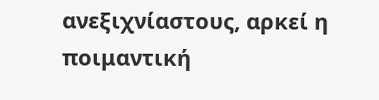ανεξιχνίαστους, αρκεί η ποιμαντική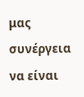μας συνέργεια να είναι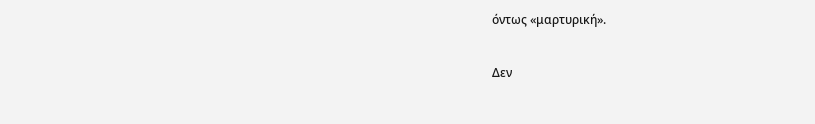όντως «μαρτυρική».

Δεν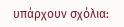υπάρχουν σχόλια: